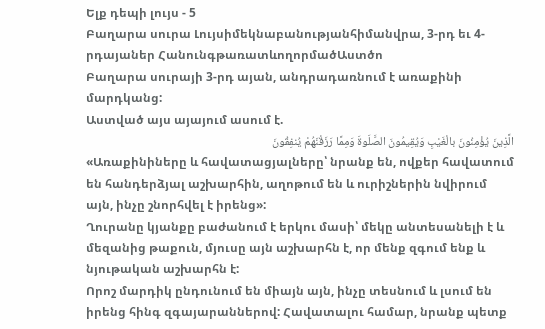Ելք դեպի լույս - 5
Բաղարա սուրա Լույսիմեկնաբանությանհիմանվրա, 3-րդ եւ 4-րդայաներ ՀանունգթառատևողորմածԱստծո
Բաղարա սուրայի 3-րդ այան, անդրադառնում է առաքինի մարդկանց:
Աստված այս այայում ասում է.
الَّذِينَ يُؤْمِنُونَ بالْغَيْبِ وَيُقِيمُونَ الصَّلَوةَ وَمِمَّا رَزَقْنَهُمْ يُنفِقُونَ
«Առաքինիները և հավատացյալները՝ նրանք են, ովքեր հավատում են հանդերձյալ աշխարհին, աղոթում են և ուրիշներին նվիրում այն, ինչը շնորհվել է իրենց»:
Ղուրանը կյանքը բաժանում է երկու մասի՝ մեկը անտեսանելի է և մեզանից թաքուն, մյուսը այն աշխարհն է, որ մենք զգում ենք և նյութական աշխարհն է:
Որոշ մարդիկ ընդունում են միայն այն, ինչը տեսնում և լսում են իրենց հինգ զգայարաններով: Հավատալու համար, նրանք պետք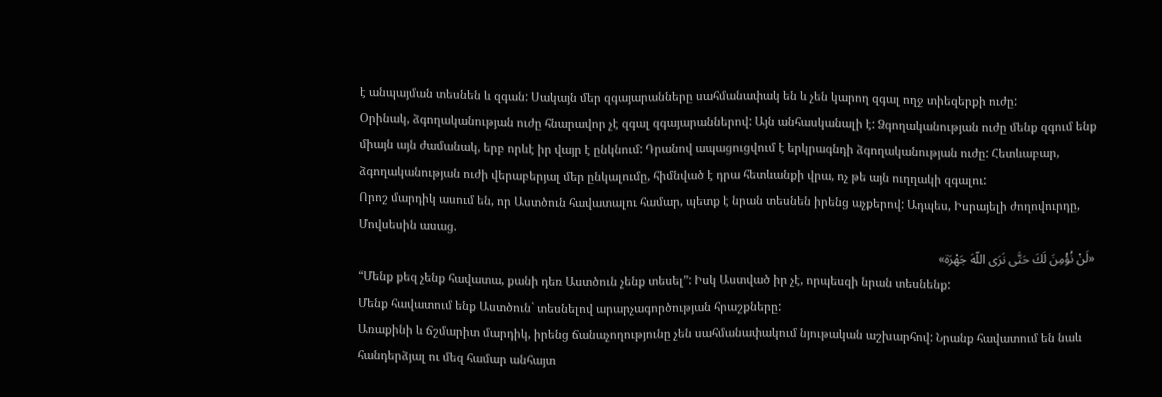է անպայման տեսնեն և զգան: Սակայն մեր զգայարանները սահմանափակ են և չեն կարող զգալ ողջ տիեզերքի ուժը:
Օրինակ, ձգողականության ուժը հնարավոր չէ զգալ զգայարաններով: Այն անհասկանալի է: Ձգողականության ուժը մենք զգում ենք միայն այն ժամանակ, երբ որևէ իր վայր է ընկնում: Դրանով ապացուցվում է երկրագնդի ձգողականության ուժը: Հետևաբար, ձգողականության ուժի վերաբերյալ մեր ընկալումը, հիմնված է դրա հետևանքի վրա, ոչ թե այն ուղղակի զգալու:
Որոշ մարդիկ ասում են, որ Աստծուն հավատալու համար, պետք է նրան տեսնեն իրենց աչքերով: Ադպես, Իսրայելի ժողովուրդը, Մովսեսին ասաց.
«لَنْ نُؤْمِنَ لَكَ حَتَّى نَرَى اللّهَ جَهْرَة»
“Մենք քեզ չենք հավատա, քանի դեռ Աստծուն չենք տեսել”: Իսկ Աստված իր չէ, որպեսզի նրան տեսնենք:
Մենք հավատում ենք Աստծուն` տեսնելով արարչագործության հրաշքները:
Առաքինի և ճշմարիտ մարդիկ, իրենց ճանաչողությունը չեն սահմանափակում նյութական աշխարհով: Նրանք հավատում են նաև հանդերձյալ ու մեզ համար անհայտ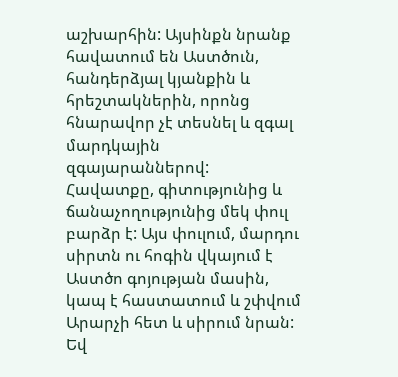աշխարհին: Այսինքն նրանք հավատում են Աստծուն, հանդերձյալ կյանքին և հրեշտակներին, որոնց հնարավոր չէ տեսնել և զգալ մարդկային զգայարաններով:
Հավատքը, գիտությունից և ճանաչողությունից մեկ փուլ բարձր է: Այս փուլում, մարդու սիրտն ու հոգին վկայում է Աստծո գոյության մասին, կապ է հաստատում և շփվում Արարչի հետ և սիրում նրան: Եվ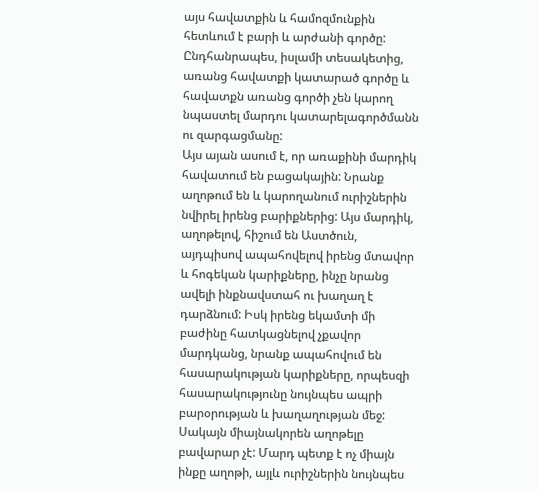այս հավատքին և համոզմունքին հետևում է բարի և արժանի գործը:
Ընդհանրապես, իսլամի տեսակետից, առանց հավատքի կատարած գործը և հավատքն առանց գործի չեն կարող նպաստել մարդու կատարելագործմանն ու զարգացմանը:
Այս այան ասում է, որ առաքինի մարդիկ հավատում են բացակային: Նրանք աղոթում են և կարողանում ուրիշներին նվիրել իրենց բարիքներից: Այս մարդիկ, աղոթելով, հիշում են Աստծուն, այդպիսով ապահովելով իրենց մտավոր և հոգեկան կարիքները, ինչը նրանց ավելի ինքնավստահ ու խաղաղ է դարձնում: Իսկ իրենց եկամտի մի բաժինը հատկացնելով չքավոր մարդկանց, նրանք ապահովում են հասարակության կարիքները, որպեսզի հասարակությունը նույնպես ապրի բարօրության և խաղաղության մեջ:
Սակայն միայնակորեն աղոթելը բավարար չէ: Մարդ պետք է ոչ միայն ինքը աղոթի, այլև ուրիշներին նույնպես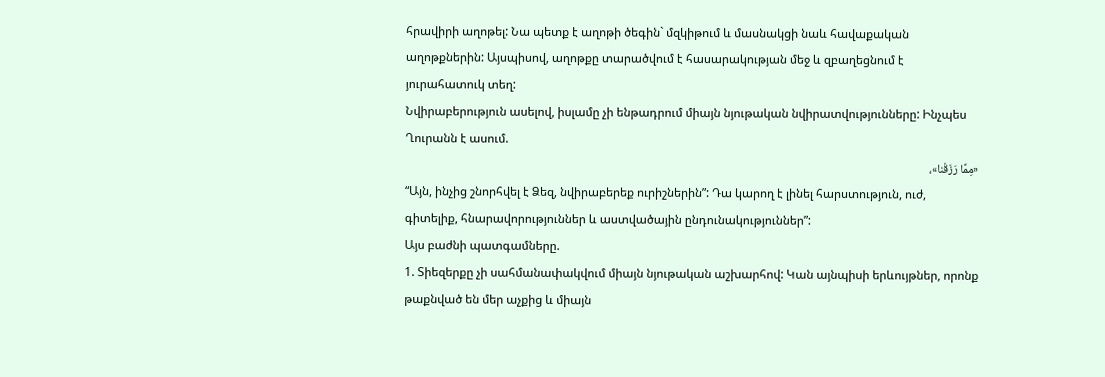հրավիրի աղոթել: Նա պետք է աղոթի ծեգին` մզկիթում և մասնակցի նաև հավաքական աղոթքներին: Այսպիսով, աղոթքը տարածվում է հասարակության մեջ և զբաղեցնում է յուրահատուկ տեղ:
Նվիրաբերություն ասելով, իսլամը չի ենթադրում միայն նյութական նվիրատվությունները: Ինչպես Ղուրանն է ասում.
«مِمَّا رَزَقْنا»،
“Այն, ինչից շնորհվել է Ձեզ, նվիրաբերեք ուրիշներին”: Դա կարող է լինել հարստություն, ուժ, գիտելիք, հնարավորություններ և աստվածային ընդունակություններ”:
Այս բաժնի պատգամները.
1. Տիեզերքը չի սահմանափակվում միայն նյութական աշխարհով: Կան այնպիսի երևույթներ, որոնք թաքնված են մեր աչքից և միայն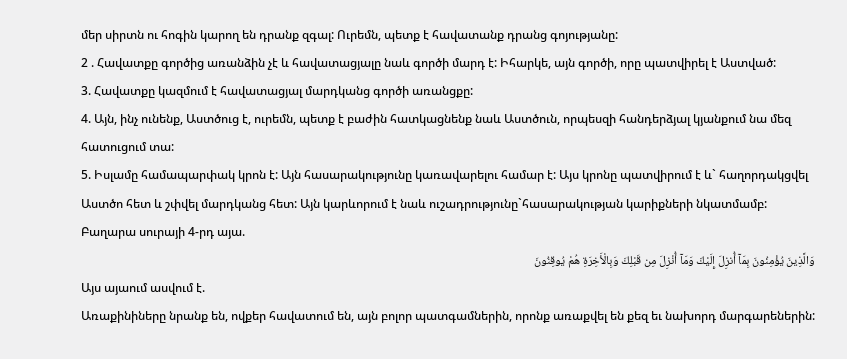մեր սիրտն ու հոգին կարող են դրանք զգալ: Ուրեմն, պետք է հավատանք դրանց գոյությանը:
2 . Հավատքը գործից առանձին չէ և հավատացյալը նաև գործի մարդ է: Իհարկե, այն գործի, որը պատվիրել է Աստված:
3. Հավատքը կազմում է հավատացյալ մարդկանց գործի առանցքը:
4. Այն, ինչ ունենք, Աստծուց է, ուրեմն, պետք է բաժին հատկացնենք նաև Աստծուն, որպեսզի հանդերձյալ կյանքում նա մեզ հատուցում տա:
5. Իսլամը համապարփակ կրոն է: Այն հասարակությունը կառավարելու համար է: Այս կրոնը պատվիրում է և` հաղորդակցվել Աստծո հետ և շփվել մարդկանց հետ: Այն կարևորում է նաև ուշադրությունը`հասարակության կարիքների նկատմամբ:
Բաղարա սուրայի 4-րդ այա.
وَالَّذِينَ يُؤْمِنُونَ بِمَآ أُنزِلَ إِلَيْكَ وَمَآ أُنْزِلَ مِن قَبْلِكَ وَبِالْأَخِرَةِ هُمْ يُوقِنُونَ
Այս այաում ասվում է.
Առաքինիները նրանք են, ովքեր հավատում են, այն բոլոր պատգամներին, որոնք առաքվել են քեզ եւ նախորդ մարգարեներին: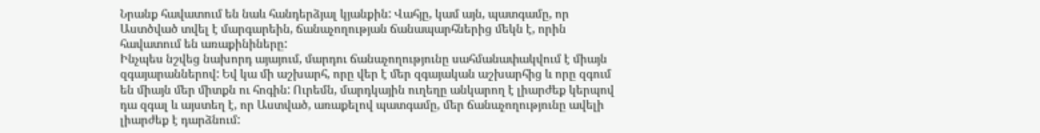Նրանք հավատում են նաև հանդերձյալ կյանքին: Վահյը, կամ այն, պատգամը, որ Աստծված տվել է մարգարեին, ճանաչողության ճանապարհներից մեկն է, որին հավատում են առաքինիները:
Ինչպես նշվեց նախորդ այայում, մարդու ճանաչողությունը սահմանափակվում է միայն զգայարաններով: Եվ կա մի աշխարհ, որը վեր է մեր զգայական աշխարհից և որը զգում են միայն մեր միտքն ու հոգին: Ուրեմն, մարդկային ուղեղը անկարող է լիարժեք կերպով դա զգալ և այստեղ է, որ Աստված, առաքելով պատգամը, մեր ճանաչողությունը ավելի լիարժեք է դարձնում: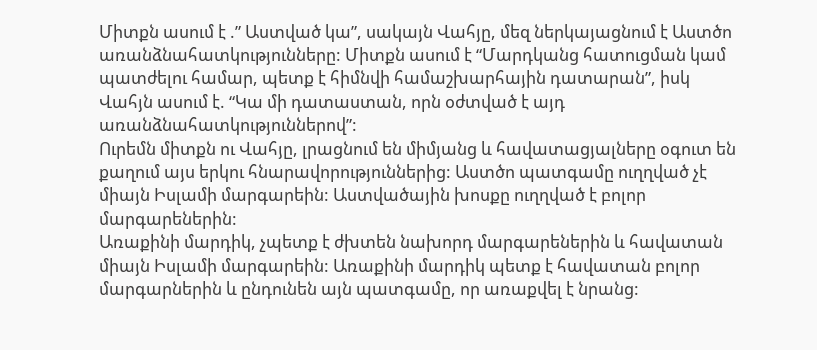Միտքն ասում է .” Աստված կա”, սակայն Վահյը, մեզ ներկայացնում է Աստծո առանձնահատկությունները: Միտքն ասում է “Մարդկանց հատուցման կամ պատժելու համար, պետք է հիմնվի համաշխարհային դատարան”, իսկ Վահյն ասում է. “Կա մի դատաստան, որն օժտված է այդ առանձնահատկություններով”:
Ուրեմն միտքն ու Վահյը, լրացնում են միմյանց և հավատացյալները օգուտ են քաղում այս երկու հնարավորություններից: Աստծո պատգամը ուղղված չէ միայն Իսլամի մարգարեին: Աստվածային խոսքը ուղղված է բոլոր մարգարեներին:
Առաքինի մարդիկ, չպետք է ժխտեն նախորդ մարգարեներին և հավատան միայն Իսլամի մարգարեին: Առաքինի մարդիկ պետք է հավատան բոլոր մարգարներին և ընդունեն այն պատգամը, որ առաքվել է նրանց: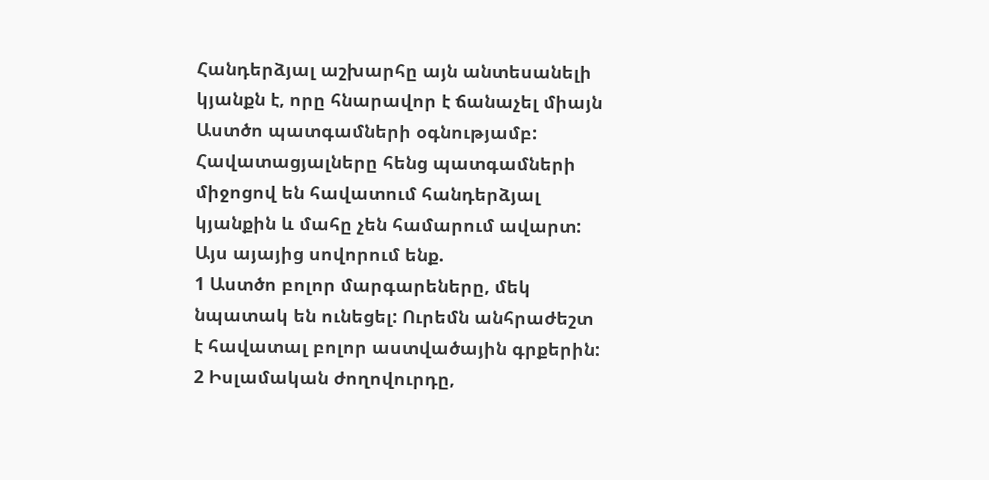Հանդերձյալ աշխարհը այն անտեսանելի կյանքն է, որը հնարավոր է ճանաչել միայն Աստծո պատգամների օգնությամբ: Հավատացյալները հենց պատգամների միջոցով են հավատում հանդերձյալ կյանքին և մահը չեն համարում ավարտ:
Այս այայից սովորում ենք.
1 Աստծո բոլոր մարգարեները, մեկ նպատակ են ունեցել: Ուրեմն անհրաժեշտ է հավատալ բոլոր աստվածային գրքերին:
2 Իսլամական ժողովուրդը,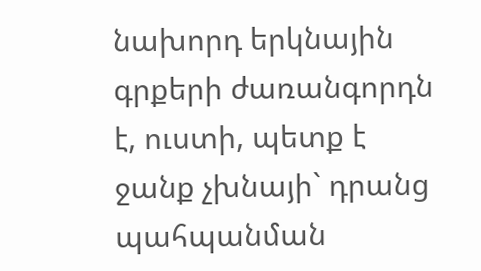նախորդ երկնային գրքերի ժառանգորդն է, ուստի, պետք է ջանք չխնայի` դրանց պահպանման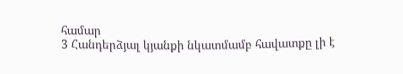համար
3 Հանդերձյալ կյանքի նկատմամբ հավատքը լի է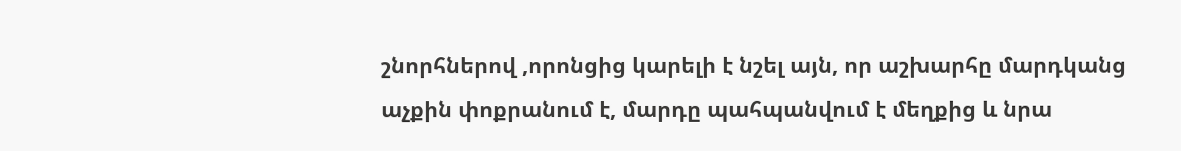շնորհներով ,որոնցից կարելի է նշել այն, որ աշխարհը մարդկանց աչքին փոքրանում է, մարդը պահպանվում է մեղքից և նրա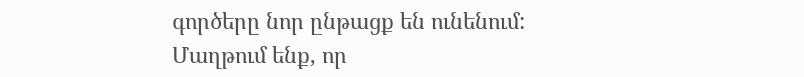գործերը նոր ընթացք են ունենում:
Մաղթում ենք, որ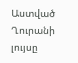Աստված Ղուրանի լույսը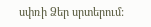սփռի Ձեր սրտերում: